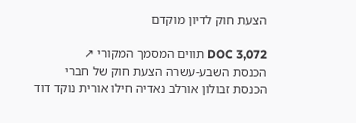הצעת חוק לדיון מוקדם

DOC 3,072 תווים המסמך המקורי ↗
הכנסת השבע-עשרה הצעת חוק של חברי הכנסת זבולון אורלב נאדיה חילו אורית נוקד דוד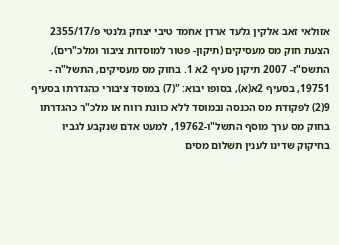אזולאי זאב אלקין גלעד ארדן אחמד טיבי יצחק גלנטי פ/2355/17 הצעת חוק מס מעסיקים (תיקון- פטור למוסדות ציבור ומלכ"רים), התשס"ז- 2007 תיקון סעיף 2א 1. בחוק מס מעסיקים, התשל"ה - 19751, בסעיף 2א(א), בסופו יבוא: "(7) במוסד ציבורי כהגדרתו בסעיף 9(2) לפקודת מס הכנסה ובמוסד ללא כוונת רווח או מלכ"ר כהגדרתו בחוק מס ערך מוסף התשל"ו-19762, למעט אדם שנקבע לגביו בחיקוק שדינו לענין תשלום מסים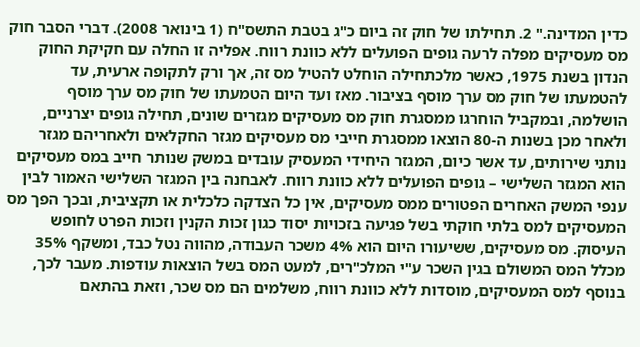כדין המדינה." 2. תחילתו של חוק זה ביום כ"ג בטבת התשס"ח (1 בינואר 2008). דברי הסבר חוק מס מעסיקים מפלה לרעה גופים הפועלים ללא כוונת רווח. אפליה זו החלה עם חקיקת החוק הנדון בשנת 1975, כאשר מלכתחילה הוחלט להטיל מס זה, אך ורק לתקופה ארעית, עד להטמעתו של חוק מס ערך מוסף בציבור. מאז ועד היום הטמעתו של חוק מס ערך מוסף הושלמה, ובמקביל הוחרגו ממסגרת חוק מס מעסיקים מגזרים שונים, תחילה גופים יצרניים, ולאחר מכן בשנות ה-80 הוצאו ממסגרת חייבי מס מעסיקים מגזר החקלאים ולאחריהם מגזר נותני שירותים, עד אשר כיום, המגזר היחידי המעסיק עובדים במשק שנותר חייב במס מעסיקים הוא המגזר השלישי – גופים הפועלים ללא כוונת רווח. לאבחנה בין המגזר השלישי האמור לבין ענפי המשק האחרים הפטורים ממס מעסיקים, אין כל הצדקה כלכלית או תקציבית, ובכך הפך מס המעסיקים למס בלתי חוקתי בשל פגיעה בזכויות יסוד כגון זכות הקנין וזכות הפרט לחופש העיסוק. מס מעסיקים, ששיעורו היום הוא 4% משכר העבודה, מהווה נטל כבד, ומשקף 35% מכלל המס המשולם בגין השכר ע"י המלכ"רים, למעט המס בשל הוצאות עודפות. מעבר לכך, בנוסף למס המעסיקים, מוסדות ללא כוונת רווח, משלמים הם מס שכר, וזאת בהתאם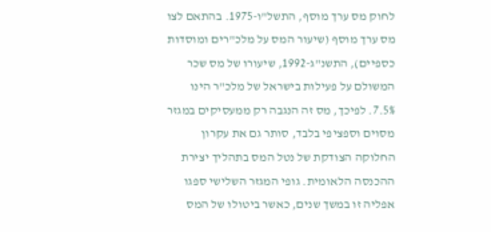לחוק מס ערך מוסף, התשל"ו-1975. בהתאם לצו מס ערך מוסף (שיעור המס על מלכ"רים ומוסדות כספיים), התשנ"ג-1992, שיעורו של מס שכר המשולם על פעילות בישראל של מלכ"ר הינו 7.5%. לפיכך, מס זה הנגבה רק ממעסיקים במגזר מסוים וספציפי בלבד, סותר גם את עקרון החלוקה הצודקת של נטל המס בתהליך יצירת ההכנסה הלאומית. גופי המגזר השלישי ספגו אפליה זו במשך שנים, כאשר ביטולו של המס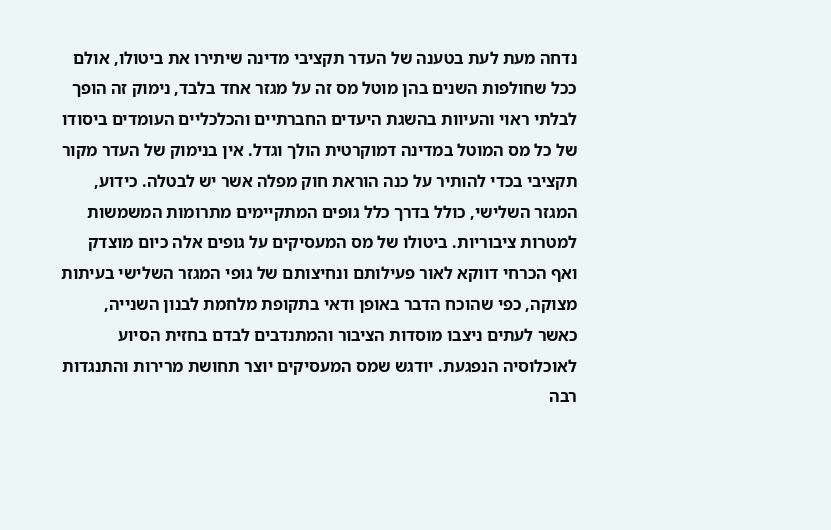נדחה מעת לעת בטענה של העדר תקציבי מדינה שיתירו את ביטולו, אולם ככל שחולפות השנים בהן מוטל מס זה על מגזר אחד בלבד, נימוק זה הופך לבלתי ראוי והעיוות בהשגת היעדים החברתיים והכלכליים העומדים ביסודו של כל מס המוטל במדינה דמוקרטית הולך וגדל. אין בנימוק של העדר מקור תקציבי בכדי להותיר על כנה הוראת חוק מפלה אשר יש לבטלה. כידוע, המגזר השלישי, כולל בדרך כלל גופים המתקיימים מתרומות המשמשות למטרות ציבוריות. ביטולו של מס המעסיקים על גופים אלה כיום מוצדק ואף הכרחי דווקא לאור פעילותם ונחיצותם של גופי המגזר השלישי בעיתות מצוקה, כפי שהוכח הדבר באופן ודאי בתקופת מלחמת לבנון השנייה, כאשר לעתים ניצבו מוסדות הציבור והמתנדבים לבדם בחזית הסיוע לאוכלוסיה הנפגעת. יודגש שמס המעסיקים יוצר תחושת מרירות והתנגדות רבה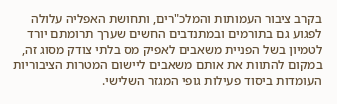בקרב ציבור העמותות והמלכ"רים, ותחושת האפליה עלולה לפגוע גם בתורמים ובמתנדבים החשים שערך תרומתם יורד לטמיון בשל הפניית משאבים לאפיק מס בלתי צודק מסוג זה, במקום להתוות את אותם משאבים ליישום המטרות הציבוריות העומדות ביסוד פעילות גופי המגזר השלישי.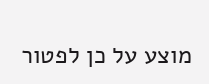מוצע על כן לפטור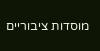מוסדות ציבוריים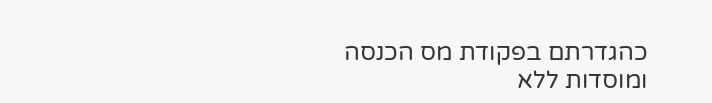כהגדרתם בפקודת מס הכנסה ומוסדות ללא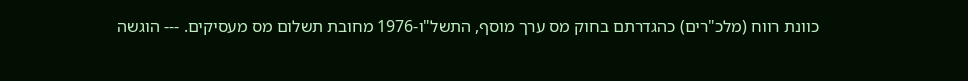כוונת רווח (מלכ"רים) כהגדרתם בחוק מס ערך מוסף, התשל"ו-1976 מחובת תשלום מס מעסיקים. --- הוגשה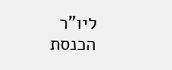ליו"ר הכנסת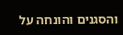והסגנים והונחה על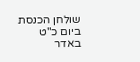שולחן הכנסת ביום כ"ט באדר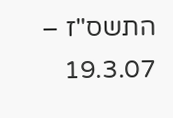התשס"ז – 19.3.07